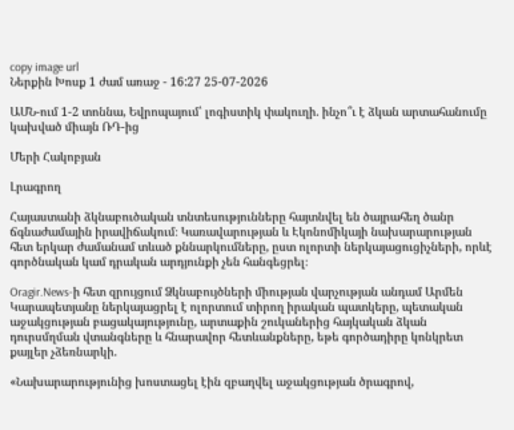copy image url
Ներքին Խոսք 1 ժամ առաջ - 16:27 25-07-2026

ԱՄՆ-ում 1-2 տոննա, Եվրոպայում՝ լոգիստիկ փակուղի. ինչո՞ւ է ձկան արտահանումը կախված միայն ՌԴ-ից

Մերի Հակոբյան

Լրագրող

Հայաստանի ձկնաբուծական տնտեսությունները հայտնվել են ծայրահեղ ծանր ճգնաժամային իրավիճակում։ Կառավարության և Էկոնոմիկայի նախարարության հետ երկար ժամանամ տևած քննարկումները, ըստ ոլորտի ներկայացուցիչների, որևէ գործնական կամ դրական արդյունքի չեն հանգեցրել։

Oragir.News-ի հետ զրույցում Ձկնաբույծների միության վարչության անդամ Արմեն Կարապետյանը ներկայացրել է ոլորտում տիրող իրական պատկերը, պետական աջակցության բացակայությունը, արտաքին շուկաներից հայկական ձկան դուրսմղման վտանգները և հնարավոր հետևանքները, եթե գործադիրը կոնկրետ քայլեր չձեռնարկի.

«Նախարարությունից խոստացել էին զբաղվել աջակցության ծրագրով,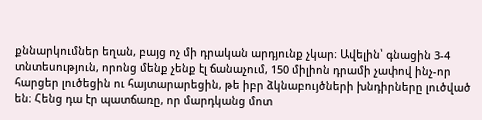քննարկումներ եղան, բայց ոչ մի դրական արդյունք չկար։ Ավելին՝ գնացին 3-4 տնտեսություն, որոնց մենք չենք էլ ճանաչում, 150 միլիոն դրամի չափով ինչ-որ հարցեր լուծեցին ու հայտարարեցին, թե իբր ձկնաբույծների խնդիրները լուծված են։ Հենց դա էր պատճառը, որ մարդկանց մոտ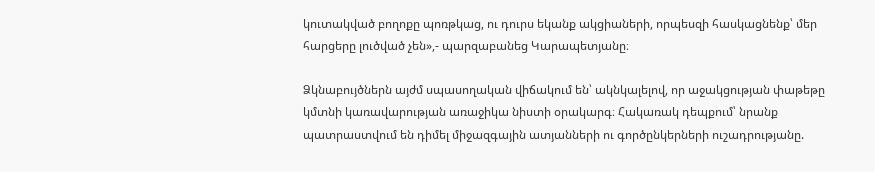կուտակված բողոքը պոռթկաց, ու դուրս եկանք ակցիաների, որպեսզի հասկացնենք՝ մեր հարցերը լուծված չեն»,- պարզաբանեց Կարապետյանը։

Ձկնաբույծներն այժմ սպասողական վիճակում են՝ ակնկալելով, որ աջակցության փաթեթը կմտնի կառավարության առաջիկա նիստի օրակարգ։ Հակառակ դեպքում՝ նրանք պատրաստվում են դիմել միջազգային ատյանների ու գործընկերների ուշադրությանը.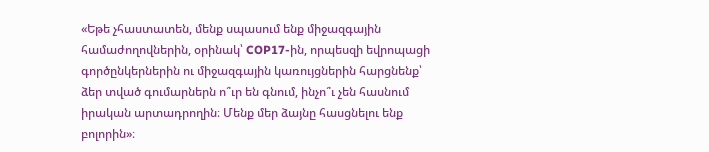«Եթե չհաստատեն, մենք սպասում ենք միջազգային համաժողովներին, օրինակ՝ COP17-ին, որպեսզի եվրոպացի գործընկերներին ու միջազգային կառույցներին հարցնենք՝ ձեր տված գումարներն ո՞ւր են գնում, ինչո՞ւ չեն հասնում իրական արտադրողին։ Մենք մեր ձայնը հասցնելու ենք բոլորին»։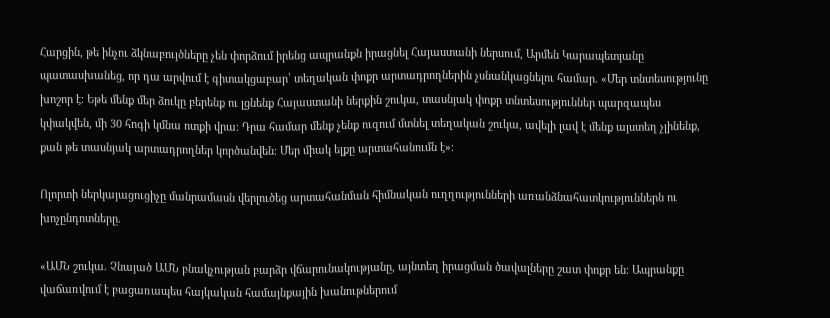Հարցին, թե ինչու ձկնաբույծները չեն փորձում իրենց ապրանքն իրացնել Հայաստանի ներսում, Արմեն Կարապետյանը պատասխանեց, որ դա արվում է գիտակցաբար՝ տեղական փոքր արտադրողներին չսնանկացնելու համար. «Մեր տնտեսությունը խոշոր է։ Եթե մենք մեր ձուկը բերենք ու լցնենք Հայաստանի ներքին շուկա, տասնյակ փոքր տնտեսություններ պարզապես կփակվեն, մի 30 հոգի կմնա ոտքի վրա։ Դրա համար մենք չենք ուզում մտնել տեղական շուկա, ավելի լավ է մենք այստեղ չլինենք, քան թե տասնյակ արտադրողներ կործանվեն։ Մեր միակ ելքը արտահանումն է»։

Ոլորտի ներկայացուցիչը մանրամասն վերլուծեց արտահանման հիմնական ուղղությունների առանձնահատկություններն ու խոչընդոտները.

«ԱՄՆ շուկա. Չնայած ԱՄՆ բնակչության բարձր վճարունակությանը, այնտեղ իրացման ծավալները շատ փոքր են։ Ապրանքը վաճառվում է բացառապես հայկական համայնքային խանութներում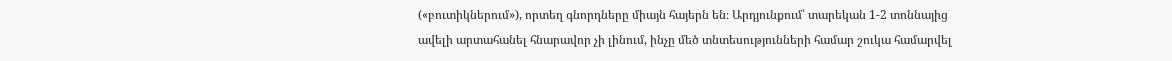(«բուտիկներում»), որտեղ գնորդները միայն հայերն են։ Արդյունքում՝ տարեկան 1-2 տոննայից ավելի արտահանել հնարավոր չի լինում, ինչը մեծ տնտեսությունների համար շուկա համարվել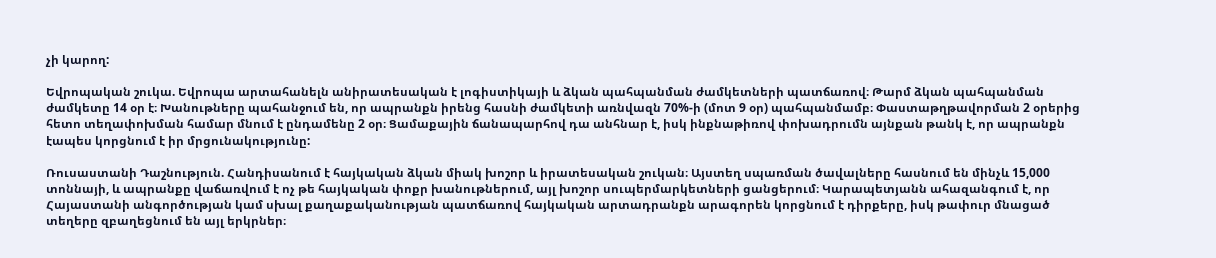չի կարող:

Եվրոպական շուկա. Եվրոպա արտահանելն անիրատեսական է լոգիստիկայի և ձկան պահպանման ժամկետների պատճառով։ Թարմ ձկան պահպանման ժամկետը 14 օր է։ Խանութները պահանջում են, որ ապրանքն իրենց հասնի ժամկետի առնվազն 70%-ի (մոտ 9 օր) պահպանմամբ։ Փաստաթղթավորման 2 օրերից հետո տեղափոխման համար մնում է ընդամենը 2 օր։ Ցամաքային ճանապարհով դա անհնար է, իսկ ինքնաթիռով փոխադրումն այնքան թանկ է, որ ապրանքն էապես կորցնում է իր մրցունակությունը:

Ռուսաստանի Դաշնություն. Հանդիսանում է հայկական ձկան միակ խոշոր և իրատեսական շուկան։ Այստեղ սպառման ծավալները հասնում են մինչև 15,000 տոննայի, և ապրանքը վաճառվում է ոչ թե հայկական փոքր խանութներում, այլ խոշոր սուպերմարկետների ցանցերում։ Կարապետյանն ահազանգում է, որ Հայաստանի անգործության կամ սխալ քաղաքականության պատճառով հայկական արտադրանքն արագորեն կորցնում է դիրքերը, իսկ թափուր մնացած տեղերը զբաղեցնում են այլ երկրներ։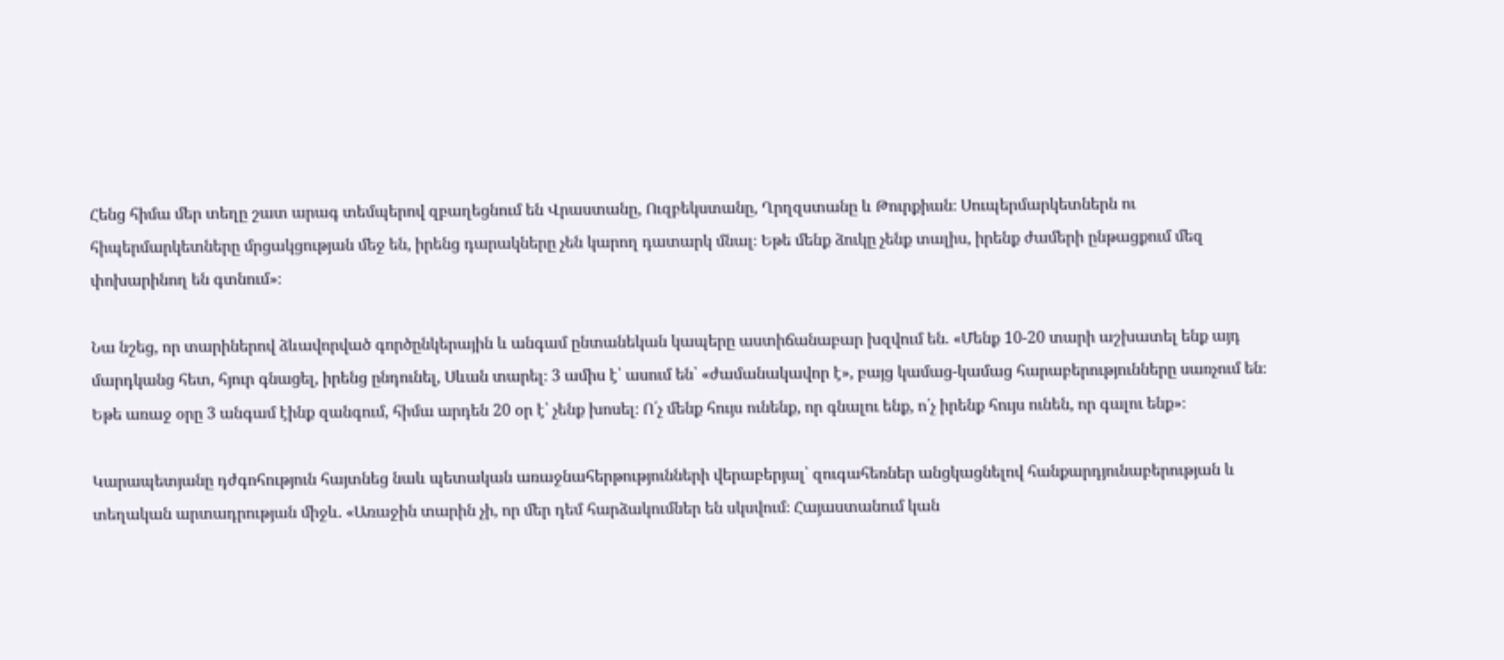Հենց հիմա մեր տեղը շատ արագ տեմպերով զբաղեցնում են Վրաստանը, Ուզբեկստանը, Ղրղզստանը և Թուրքիան։ Սուպերմարկետներն ու հիպերմարկետները մրցակցության մեջ են, իրենց դարակները չեն կարող դատարկ մնալ։ Եթե մենք ձուկը չենք տալիս, իրենք ժամերի ընթացքում մեզ փոխարինող են գտնում»։

Նա նշեց, որ տարիներով ձևավորված գործընկերային և անգամ ընտանեկան կապերը աստիճանաբար խզվում են. «Մենք 10-20 տարի աշխատել ենք այդ մարդկանց հետ, հյուր գնացել, իրենց ընդունել, Սևան տարել։ 3 ամիս է՝ ասում են՝ «ժամանակավոր է», բայց կամաց-կամաց հարաբերությունները սառչում են։ Եթե առաջ օրը 3 անգամ էինք զանգում, հիմա արդեն 20 օր է՝ չենք խոսել։ Ո՛չ մենք հույս ունենք, որ գնալու ենք, ո՛չ իրենք հույս ունեն, որ գալու ենք»։

Կարապետյանը դժգոհություն հայտնեց նաև պետական առաջնահերթությունների վերաբերյալ՝ զուգահեռներ անցկացնելով հանքարդյունաբերության և տեղական արտադրության միջև. «Առաջին տարին չի, որ մեր դեմ հարձակումներ են սկսվում։ Հայաստանում կան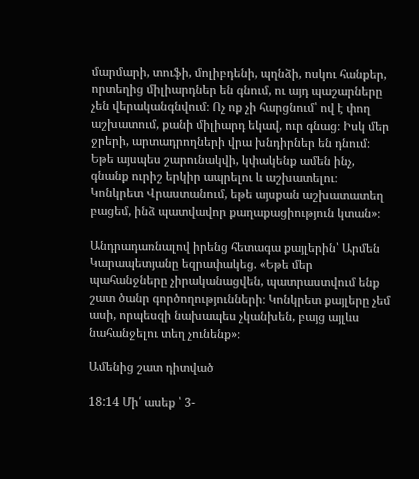մարմարի, տուֆի, մոլիբդենի, պղնձի, ոսկու հանքեր, որտեղից միլիարդներ են գնում, ու այդ պաշարները չեն վերականգնվում։ Ոչ ոք չի հարցնում՝ ով է փող աշխատում, քանի միլիարդ եկավ, ուր գնաց։ Իսկ մեր ջրերի, արտադրողների վրա խնդիրներ են դնում։ Եթե այսպես շարունակվի, կփակենք ամեն ինչ, գնանք ուրիշ երկիր ապրելու և աշխատելու։ Կոնկրետ Վրաստանում, եթե այսքան աշխատատեղ բացեմ, ինձ պատվավոր քաղաքացիություն կտան»։

Անդրադառնալով իրենց հետագա քայլերին՝ Արմեն Կարապետյանը եզրափակեց. «Եթե մեր պահանջները չիրականացվեն, պատրաստվում ենք շատ ծանր գործողությունների։ Կոնկրետ քայլերը չեմ ասի, որպեսզի նախապես չկանխեն, բայց այլևս նահանջելու տեղ չունենք»։

Ամենից շատ դիտված

18:14 Մի՛ ասեք ՝ 3-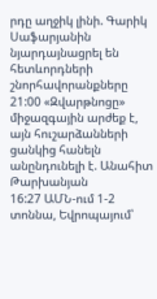րդը աղջիկ լինի. Գարիկ Սաֆարյանին նյարդայնացրել են հետևորդների շնորհավորանքները
21:00 «Զվարթնոցը» միջազգային արժեք է, այն հուշարձանների ցանկից հանելն անընդունելի է. Անահիտ Թարխանյան
16:27 ԱՄՆ-ում 1-2 տոննա, Եվրոպայում՝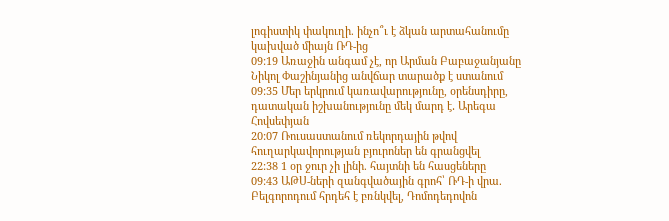լոգիստիկ փակուղի. ինչո՞ւ է ձկան արտահանումը կախված միայն ՌԴ-ից
09:19 Առաջին անգամ չէ, որ Արման Բաբաջանյանը Նիկոլ Փաշինյանից անվճար տարածք է ստանում
09:35 Մեր երկրում կառավարությունը, օրենսդիրը, դատական իշխանությունը մեկ մարդ է․ Արեգա Հովսեփյան
20:07 Ռուսաստանում ռեկորդային թվով հուղարկավորության բյուրոներ են գրանցվել
22:38 1 օր ջուր չի լինի. հայտնի են հասցեները
09:43 ԱԹՍ-ների զանգվածային գրոհ՝ ՌԴ-ի վրա. Բելգորոդում հրդեհ է բռնկվել, Դոմոդեդովոն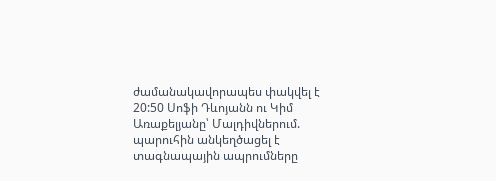ժամանակավորապես փակվել է
20:50 Սոֆի Դևոյանն ու Կիմ Առաքելյանը՝ Մալդիվներում. պարուհին անկեղծացել է տագնապային ապրումները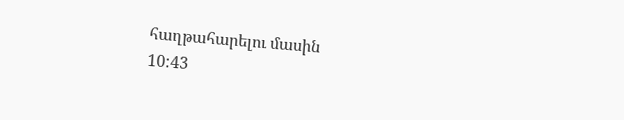հաղթահարելու մասին
10:43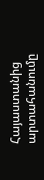Հայաստանից արտահանումը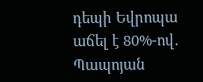դեպի Եվրոպա աճել է 80%-ով․ Պապոյան